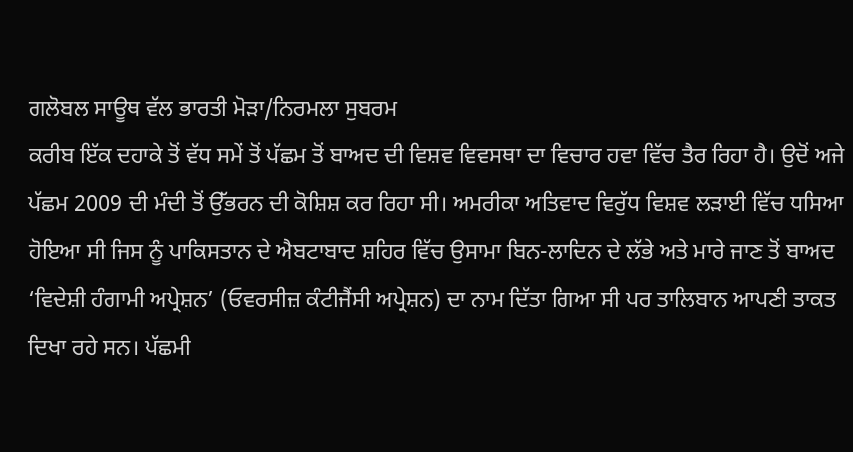ਗਲੋਬਲ ਸਾਊਥ ਵੱਲ ਭਾਰਤੀ ਮੋੜਾ/ਨਿਰਮਲਾ ਸੁਬਰਮ
ਕਰੀਬ ਇੱਕ ਦਹਾਕੇ ਤੋਂ ਵੱਧ ਸਮੇਂ ਤੋਂ ਪੱਛਮ ਤੋਂ ਬਾਅਦ ਦੀ ਵਿਸ਼ਵ ਵਿਵਸਥਾ ਦਾ ਵਿਚਾਰ ਹਵਾ ਵਿੱਚ ਤੈਰ ਰਿਹਾ ਹੈ। ਉਦੋਂ ਅਜੇ ਪੱਛਮ 2009 ਦੀ ਮੰਦੀ ਤੋਂ ਉੱਭਰਨ ਦੀ ਕੋਸ਼ਿਸ਼ ਕਰ ਰਿਹਾ ਸੀ। ਅਮਰੀਕਾ ਅਤਿਵਾਦ ਵਿਰੁੱਧ ਵਿਸ਼ਵ ਲੜਾਈ ਵਿੱਚ ਧਸਿਆ ਹੋਇਆ ਸੀ ਜਿਸ ਨੂੰ ਪਾਕਿਸਤਾਨ ਦੇ ਐਬਟਾਬਾਦ ਸ਼ਹਿਰ ਵਿੱਚ ਉਸਾਮਾ ਬਿਨ-ਲਾਦਿਨ ਦੇ ਲੱਭੇ ਅਤੇ ਮਾਰੇ ਜਾਣ ਤੋਂ ਬਾਅਦ ‘ਵਿਦੇਸ਼ੀ ਹੰਗਾਮੀ ਅਪ੍ਰੇਸ਼ਨ’ (ਓਵਰਸੀਜ਼ ਕੰਟੀਜੈਂਸੀ ਅਪ੍ਰੇਸ਼ਨ) ਦਾ ਨਾਮ ਦਿੱਤਾ ਗਿਆ ਸੀ ਪਰ ਤਾਲਿਬਾਨ ਆਪਣੀ ਤਾਕਤ ਦਿਖਾ ਰਹੇ ਸਨ। ਪੱਛਮੀ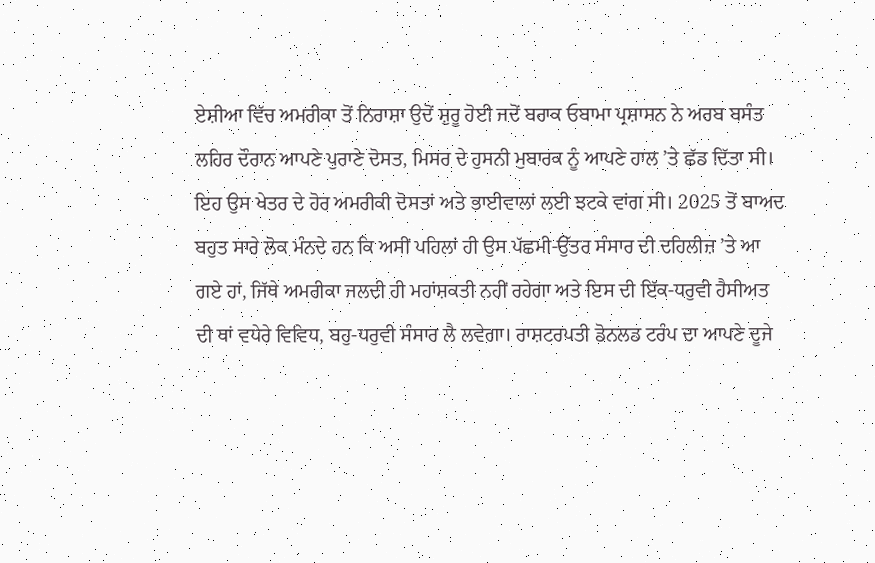ਏਸ਼ੀਆ ਵਿੱਚ ਅਮਰੀਕਾ ਤੋਂ ਨਿਰਾਸ਼ਾ ਉਦੋਂ ਸ਼ੁਰੂ ਹੋਈ ਜਦੋਂ ਬਰਾਕ ਓਬਾਮਾ ਪ੍ਰਸ਼ਾਸਨ ਨੇ ਅਰਬ ਬਸੰਤ ਲਹਿਰ ਦੌਰਾਨ ਆਪਣੇ ਪੁਰਾਣੇ ਦੋਸਤ, ਮਿਸਰ ਦੇ ਹੁਸਨੀ ਮੁਬਾਰਕ ਨੂੰ ਆਪਣੇ ਹਾਲ ’ਤੇ ਛੱਡ ਦਿੱਤਾ ਸੀ। ਇਹ ਉਸ ਖੇਤਰ ਦੇ ਹੋਰ ਅਮਰੀਕੀ ਦੋਸਤਾਂ ਅਤੇ ਭਾਈਵਾਲਾਂ ਲਈ ਝਟਕੇ ਵਾਂਗ ਸੀ। 2025 ਤੋਂ ਬਾਅਦ ਬਹੁਤ ਸਾਰੇ ਲੋਕ ਮੰਨਦੇ ਹਨ ਕਿ ਅਸੀਂ ਪਹਿਲਾਂ ਹੀ ਉਸ ਪੱਛਮੀ-ਉੱਤਰ ਸੰਸਾਰ ਦੀ ਦਹਿਲੀਜ਼ ’ਤੇ ਆ ਗਏ ਹਾਂ, ਜਿੱਥੇ ਅਮਰੀਕਾ ਜਲਦੀ ਹੀ ਮਹਾਂਸ਼ਕਤੀ ਨਹੀਂ ਰਹੇਗਾ ਅਤੇ ਇਸ ਦੀ ਇੱਕ-ਧਰੁਵੀ ਹੈਸੀਅਤ ਦੀ ਥਾਂ ਵਧੇਰੇ ਵਿਵਿਧ, ਬਹੁ-ਧਰੁਵੀ ਸੰਸਾਰ ਲੈ ਲਵੇਗਾ। ਰਾਸ਼ਟਰਪਤੀ ਡੋਨਲਡ ਟਰੰਪ ਦਾ ਆਪਣੇ ਦੂਜੇ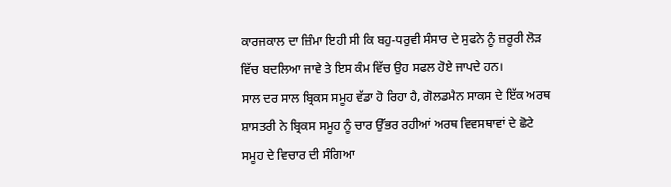ਕਾਰਜਕਾਲ ਦਾ ਜ਼ਿੰਮਾ ਇਹੀ ਸੀ ਕਿ ਬਹੁ-ਧਰੁਵੀ ਸੰਸਾਰ ਦੇ ਸੁਫਨੇ ਨੂੰ ਜ਼ਰੂਰੀ ਲੋੜ ਵਿੱਚ ਬਦਲਿਆ ਜਾਵੇ ਤੇ ਇਸ ਕੰਮ ਵਿੱਚ ਉਹ ਸਫਲ ਹੋਏ ਜਾਪਦੇ ਹਨ।
ਸਾਲ ਦਰ ਸਾਲ ਬ੍ਰਿਕਸ ਸਮੂਹ ਵੱਡਾ ਹੋ ਰਿਹਾ ਹੈ, ਗੋਲਡਮੈਨ ਸਾਕਸ ਦੇ ਇੱਕ ਅਰਥ ਸ਼ਾਸਤਰੀ ਨੇ ਬ੍ਰਿਕਸ ਸਮੂਹ ਨੂੰ ਚਾਰ ਉੱਭਰ ਰਹੀਆਂ ਅਰਥ ਵਿਵਸਥਾਵਾਂ ਦੇ ਛੋਟੇ ਸਮੂਹ ਦੇ ਵਿਚਾਰ ਦੀ ਸੰਗਿਆ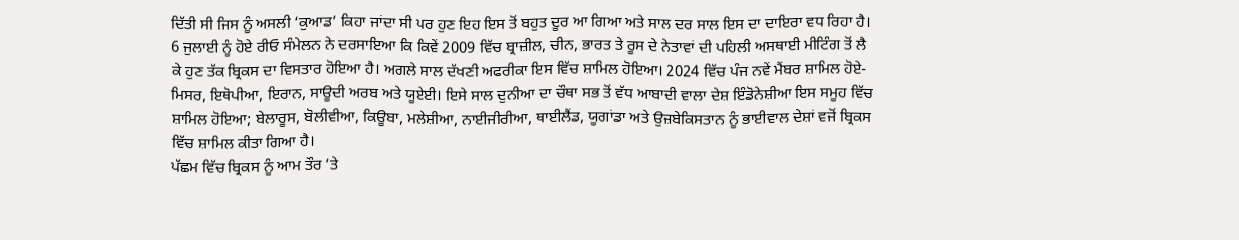ਦਿੱਤੀ ਸੀ ਜਿਸ ਨੂੰ ਅਸਲੀ ‘ਕੁਆਡ’ ਕਿਹਾ ਜਾਂਦਾ ਸੀ ਪਰ ਹੁਣ ਇਹ ਇਸ ਤੋਂ ਬਹੁਤ ਦੂਰ ਆ ਗਿਆ ਅਤੇ ਸਾਲ ਦਰ ਸਾਲ ਇਸ ਦਾ ਦਾਇਰਾ ਵਧ ਰਿਹਾ ਹੈ। 6 ਜੁਲਾਈ ਨੂੰ ਹੋਏ ਰੀਓ ਸੰਮੇਲਨ ਨੇ ਦਰਸਾਇਆ ਕਿ ਕਿਵੇਂ 2009 ਵਿੱਚ ਬ੍ਰਾਜ਼ੀਲ, ਚੀਨ, ਭਾਰਤ ਤੇ ਰੂਸ ਦੇ ਨੇਤਾਵਾਂ ਦੀ ਪਹਿਲੀ ਅਸਥਾਈ ਮੀਟਿੰਗ ਤੋਂ ਲੈ ਕੇ ਹੁਣ ਤੱਕ ਬ੍ਰਿਕਸ ਦਾ ਵਿਸਤਾਰ ਹੋਇਆ ਹੈ। ਅਗਲੇ ਸਾਲ ਦੱਖਣੀ ਅਫਰੀਕਾ ਇਸ ਵਿੱਚ ਸ਼ਾਮਿਲ ਹੋਇਆ। 2024 ਵਿੱਚ ਪੰਜ ਨਵੇਂ ਮੈਂਬਰ ਸ਼ਾਮਿਲ ਹੋਏ- ਮਿਸਰ, ਇਥੋਪੀਆ, ਇਰਾਨ, ਸਾਊਦੀ ਅਰਬ ਅਤੇ ਯੂਏਈ। ਇਸੇ ਸਾਲ ਦੁਨੀਆ ਦਾ ਚੌਥਾ ਸਭ ਤੋਂ ਵੱਧ ਆਬਾਦੀ ਵਾਲਾ ਦੇਸ਼ ਇੰਡੋਨੇਸ਼ੀਆ ਇਸ ਸਮੂਹ ਵਿੱਚ ਸ਼ਾਮਿਲ ਹੋਇਆ; ਬੇਲਾਰੂਸ, ਬੋਲੀਵੀਆ, ਕਿਊਬਾ, ਮਲੇਸ਼ੀਆ, ਨਾਈਜੀਰੀਆ, ਥਾਈਲੈਂਡ, ਯੂਗਾਂਡਾ ਅਤੇ ਉਜ਼ਬੇਕਿਸਤਾਨ ਨੂੰ ਭਾਈਵਾਲ ਦੇਸ਼ਾਂ ਵਜੋਂ ਬ੍ਰਿਕਸ ਵਿੱਚ ਸ਼ਾਮਿਲ ਕੀਤਾ ਗਿਆ ਹੈ।
ਪੱਛਮ ਵਿੱਚ ਬ੍ਰਿਕਸ ਨੂੰ ਆਮ ਤੌਰ ’ਤੇ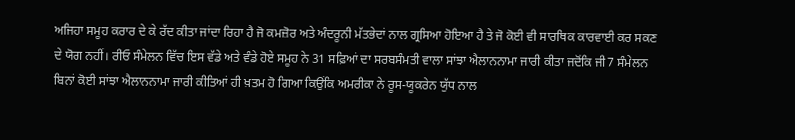ਅਜਿਹਾ ਸਮੂਹ ਕਰਾਰ ਦੇ ਕੇ ਰੱਦ ਕੀਤਾ ਜਾਂਦਾ ਰਿਹਾ ਹੈ ਜੋ ਕਮਜ਼ੋਰ ਅਤੇ ਅੰਦਰੂਨੀ ਮੱਤਭੇਦਾਂ ਨਾਲ ਗ੍ਰਸਿਆ ਹੋਇਆ ਹੈ ਤੇ ਜੋ ਕੋਈ ਵੀ ਸਾਰਥਿਕ ਕਾਰਵਾਈ ਕਰ ਸਕਣ ਦੇ ਯੋਗ ਨਹੀਂ। ਰੀਓ ਸੰਮੇਲਨ ਵਿੱਚ ਇਸ ਵੱਡੇ ਅਤੇ ਵੰਡੇ ਹੋਏ ਸਮੂਹ ਨੇ 31 ਸਫ਼ਿਆਂ ਦਾ ਸਰਬਸੰਮਤੀ ਵਾਲਾ ਸਾਂਝਾ ਐਲਾਨਨਾਮਾ ਜਾਰੀ ਕੀਤਾ ਜਦੋਂਕਿ ਜੀ7 ਸੰਮੇਲਨ ਬਿਨਾਂ ਕੋਈ ਸਾਂਝਾ ਐਲਾਨਨਾਮਾ ਜਾਰੀ ਕੀਤਿਆਂ ਹੀ ਖ਼ਤਮ ਹੋ ਗਿਆ ਕਿਉਂਕਿ ਅਮਰੀਕਾ ਨੇ ਰੂਸ-ਯੂਕਰੇਨ ਯੁੱਧ ਨਾਲ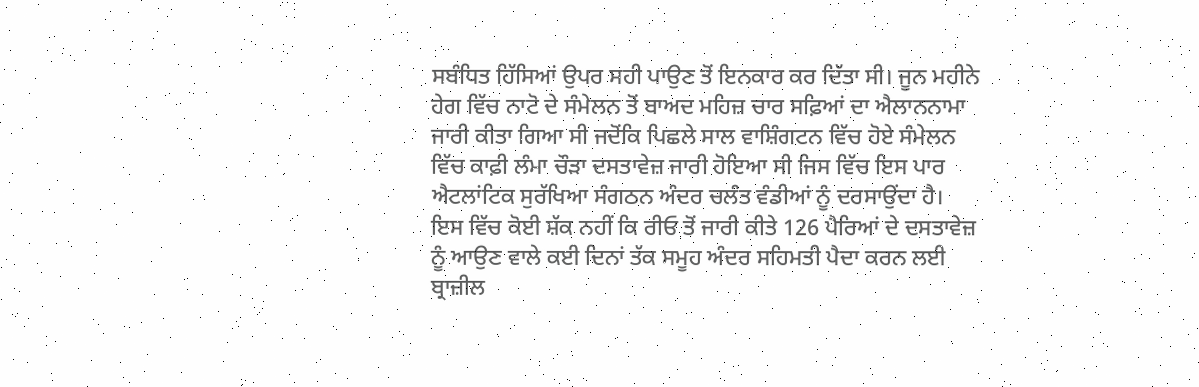ਸਬੰਧਿਤ ਹਿੱਸਿਆਂ ਉਪਰ ਸਹੀ ਪਾਉਣ ਤੋਂ ਇਨਕਾਰ ਕਰ ਦਿੱਤਾ ਸੀ। ਜੂਨ ਮਹੀਨੇ ਹੇਗ ਵਿੱਚ ਨਾਟੋ ਦੇ ਸੰਮੇਲਨ ਤੋਂ ਬਾਅਦ ਮਹਿਜ਼ ਚਾਰ ਸਫ਼ਿਆਂ ਦਾ ਐਲਾਨਨਾਮਾ ਜਾਰੀ ਕੀਤਾ ਗਿਆ ਸੀ ਜਦੋਂਕਿ ਪਿਛਲੇ ਸਾਲ ਵਾਸ਼ਿੰਗਟਨ ਵਿੱਚ ਹੋਏ ਸੰਮੇਲਨ ਵਿੱਚ ਕਾਫ਼ੀ ਲੰਮਾ ਚੌੜਾ ਦਸਤਾਵੇਜ਼ ਜਾਰੀ ਹੋਇਆ ਸੀ ਜਿਸ ਵਿੱਚ ਇਸ ਪਾਰ ਐਟਲਾਂਟਿਕ ਸੁਰੱਖਿਆ ਸੰਗਠਨ ਅੰਦਰ ਚਲੰਤ ਵੰਡੀਆਂ ਨੂੰ ਦਰਸਾਉਂਦਾ ਹੈ।
ਇਸ ਵਿੱਚ ਕੋਈ ਸ਼ੱਕ ਨਹੀਂ ਕਿ ਰੀਓ ਤੋਂ ਜਾਰੀ ਕੀਤੇ 126 ਪੈਰਿਆਂ ਦੇ ਦਸਤਾਵੇਜ਼ ਨੂੰ ਆਉਣ ਵਾਲੇ ਕਈ ਦਿਨਾਂ ਤੱਕ ਸਮੂਹ ਅੰਦਰ ਸਹਿਮਤੀ ਪੈਦਾ ਕਰਨ ਲਈ ਬ੍ਰਾਜ਼ੀਲ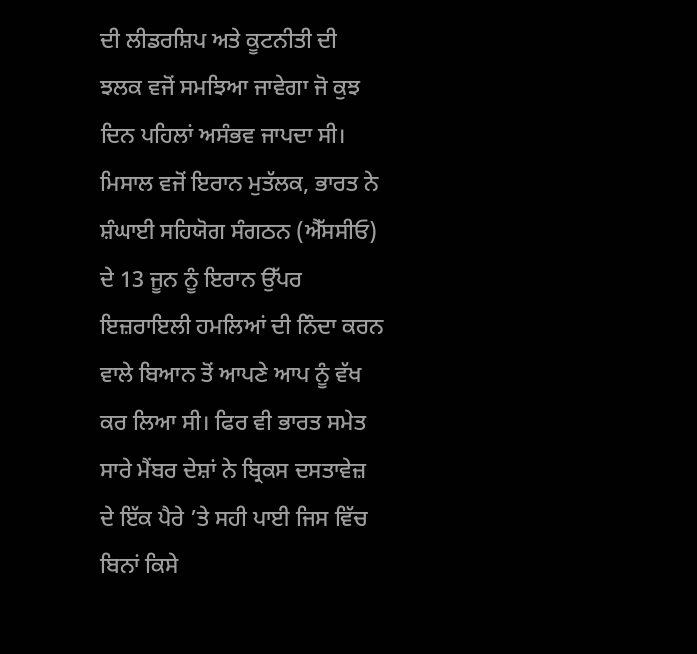ਦੀ ਲੀਡਰਸ਼ਿਪ ਅਤੇ ਕੂਟਨੀਤੀ ਦੀ ਝਲਕ ਵਜੋਂ ਸਮਝਿਆ ਜਾਵੇਗਾ ਜੋ ਕੁਝ ਦਿਨ ਪਹਿਲਾਂ ਅਸੰਭਵ ਜਾਪਦਾ ਸੀ। ਮਿਸਾਲ ਵਜੋਂ ਇਰਾਨ ਮੁਤੱਲਕ, ਭਾਰਤ ਨੇ ਸ਼ੰਘਾਈ ਸਹਿਯੋਗ ਸੰਗਠਨ (ਐੱਸਸੀਓ) ਦੇ 13 ਜੂਨ ਨੂੰ ਇਰਾਨ ਉੱਪਰ ਇਜ਼ਰਾਇਲੀ ਹਮਲਿਆਂ ਦੀ ਨਿੰਦਾ ਕਰਨ ਵਾਲੇ ਬਿਆਨ ਤੋਂ ਆਪਣੇ ਆਪ ਨੂੰ ਵੱਖ ਕਰ ਲਿਆ ਸੀ। ਫਿਰ ਵੀ ਭਾਰਤ ਸਮੇਤ ਸਾਰੇ ਮੈਂਬਰ ਦੇਸ਼ਾਂ ਨੇ ਬ੍ਰਿਕਸ ਦਸਤਾਵੇਜ਼ ਦੇ ਇੱਕ ਪੈਰੇ ’ਤੇ ਸਹੀ ਪਾਈ ਜਿਸ ਵਿੱਚ ਬਿਨਾਂ ਕਿਸੇ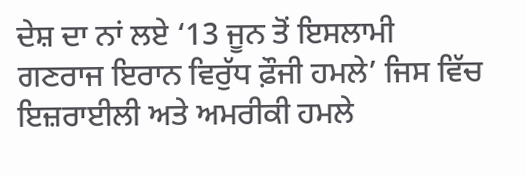ਦੇਸ਼ ਦਾ ਨਾਂ ਲਏ ‘13 ਜੂਨ ਤੋਂ ਇਸਲਾਮੀ ਗਣਰਾਜ ਇਰਾਨ ਵਿਰੁੱਧ ਫ਼ੌਜੀ ਹਮਲੇ’ ਜਿਸ ਵਿੱਚ ਇਜ਼ਰਾਈਲੀ ਅਤੇ ਅਮਰੀਕੀ ਹਮਲੇ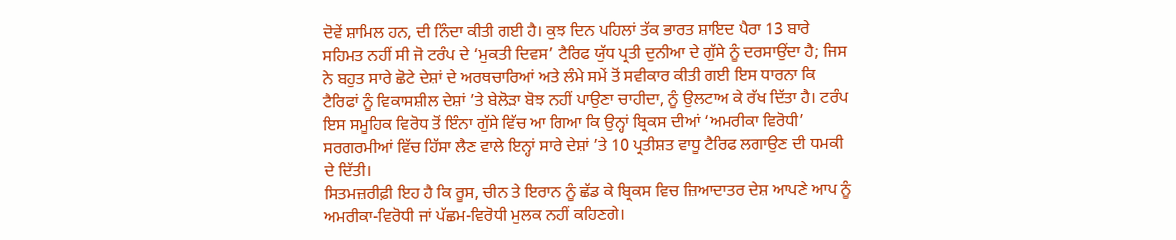ਦੋਵੇਂ ਸ਼ਾਮਿਲ ਹਨ, ਦੀ ਨਿੰਦਾ ਕੀਤੀ ਗਈ ਹੈ। ਕੁਝ ਦਿਨ ਪਹਿਲਾਂ ਤੱਕ ਭਾਰਤ ਸ਼ਾਇਦ ਪੈਰਾ 13 ਬਾਰੇ ਸਹਿਮਤ ਨਹੀਂ ਸੀ ਜੋ ਟਰੰਪ ਦੇ ‘ਮੁਕਤੀ ਦਿਵਸ’ ਟੈਰਿਫ ਯੁੱਧ ਪ੍ਰਤੀ ਦੁਨੀਆ ਦੇ ਗੁੱਸੇ ਨੂੰ ਦਰਸਾਉਂਦਾ ਹੈ; ਜਿਸ ਨੇ ਬਹੁਤ ਸਾਰੇ ਛੋਟੇ ਦੇਸ਼ਾਂ ਦੇ ਅਰਥਚਾਰਿਆਂ ਅਤੇ ਲੰਮੇ ਸਮੇਂ ਤੋਂ ਸਵੀਕਾਰ ਕੀਤੀ ਗਈ ਇਸ ਧਾਰਨਾ ਕਿ ਟੈਰਿਫਾਂ ਨੂੰ ਵਿਕਾਸਸ਼ੀਲ ਦੇਸ਼ਾਂ ’ਤੇ ਬੇਲੋੜਾ ਬੋਝ ਨਹੀਂ ਪਾਉਣਾ ਚਾਹੀਦਾ, ਨੂੰ ਉਲਟਾਅ ਕੇ ਰੱਖ ਦਿੱਤਾ ਹੈ। ਟਰੰਪ ਇਸ ਸਮੂਹਿਕ ਵਿਰੋਧ ਤੋਂ ਇੰਨਾ ਗੁੱਸੇ ਵਿੱਚ ਆ ਗਿਆ ਕਿ ਉਨ੍ਹਾਂ ਬ੍ਰਿਕਸ ਦੀਆਂ ‘ਅਮਰੀਕਾ ਵਿਰੋਧੀ’ ਸਰਗਰਮੀਆਂ ਵਿੱਚ ਹਿੱਸਾ ਲੈਣ ਵਾਲੇ ਇਨ੍ਹਾਂ ਸਾਰੇ ਦੇਸ਼ਾਂ ’ਤੇ 10 ਪ੍ਰਤੀਸ਼ਤ ਵਾਧੂ ਟੈਰਿਫ ਲਗਾਉਣ ਦੀ ਧਮਕੀ ਦੇ ਦਿੱਤੀ।
ਸਿਤਮਜ਼ਰੀਫ਼ੀ ਇਹ ਹੈ ਕਿ ਰੂਸ, ਚੀਨ ਤੇ ਇਰਾਨ ਨੂੰ ਛੱਡ ਕੇ ਬ੍ਰਿਕਸ ਵਿਚ ਜ਼ਿਆਦਾਤਰ ਦੇਸ਼ ਆਪਣੇ ਆਪ ਨੂੰ ਅਮਰੀਕਾ-ਵਿਰੋਧੀ ਜਾਂ ਪੱਛਮ-ਵਿਰੋਧੀ ਮੁਲਕ ਨਹੀਂ ਕਹਿਣਗੇ।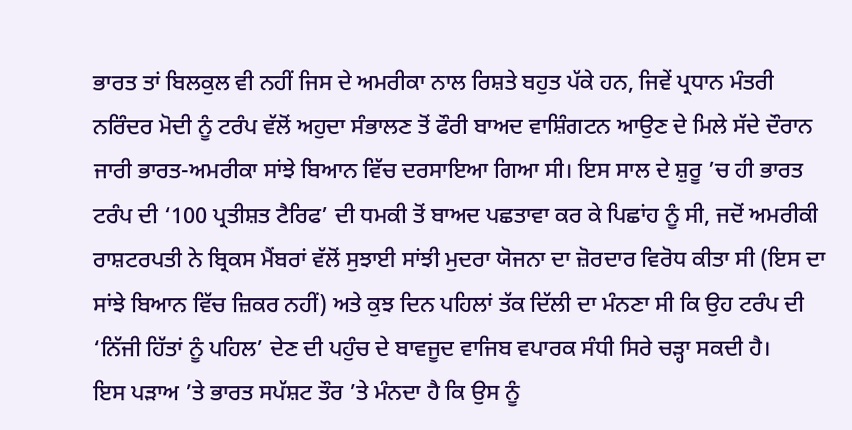ਭਾਰਤ ਤਾਂ ਬਿਲਕੁਲ ਵੀ ਨਹੀਂ ਜਿਸ ਦੇ ਅਮਰੀਕਾ ਨਾਲ ਰਿਸ਼ਤੇ ਬਹੁਤ ਪੱਕੇ ਹਨ, ਜਿਵੇਂ ਪ੍ਰਧਾਨ ਮੰਤਰੀ ਨਰਿੰਦਰ ਮੋਦੀ ਨੂੰ ਟਰੰਪ ਵੱਲੋਂ ਅਹੁਦਾ ਸੰਭਾਲਣ ਤੋਂ ਫੌਰੀ ਬਾਅਦ ਵਾਸ਼ਿੰਗਟਨ ਆਉਣ ਦੇ ਮਿਲੇ ਸੱਦੇ ਦੌਰਾਨ ਜਾਰੀ ਭਾਰਤ-ਅਮਰੀਕਾ ਸਾਂਝੇ ਬਿਆਨ ਵਿੱਚ ਦਰਸਾਇਆ ਗਿਆ ਸੀ। ਇਸ ਸਾਲ ਦੇ ਸ਼ੁਰੂ ’ਚ ਹੀ ਭਾਰਤ ਟਰੰਪ ਦੀ ‘100 ਪ੍ਰਤੀਸ਼ਤ ਟੈਰਿਫ’ ਦੀ ਧਮਕੀ ਤੋਂ ਬਾਅਦ ਪਛਤਾਵਾ ਕਰ ਕੇ ਪਿਛਾਂਹ ਨੂੰ ਸੀ, ਜਦੋਂ ਅਮਰੀਕੀ ਰਾਸ਼ਟਰਪਤੀ ਨੇ ਬ੍ਰਿਕਸ ਮੈਂਬਰਾਂ ਵੱਲੋਂ ਸੁਝਾਈ ਸਾਂਝੀ ਮੁਦਰਾ ਯੋਜਨਾ ਦਾ ਜ਼ੋਰਦਾਰ ਵਿਰੋਧ ਕੀਤਾ ਸੀ (ਇਸ ਦਾ ਸਾਂਝੇ ਬਿਆਨ ਵਿੱਚ ਜ਼ਿਕਰ ਨਹੀਂ) ਅਤੇ ਕੁਝ ਦਿਨ ਪਹਿਲਾਂ ਤੱਕ ਦਿੱਲੀ ਦਾ ਮੰਨਣਾ ਸੀ ਕਿ ਉਹ ਟਰੰਪ ਦੀ ‘ਨਿੱਜੀ ਹਿੱਤਾਂ ਨੂੰ ਪਹਿਲ’ ਦੇਣ ਦੀ ਪਹੁੰਚ ਦੇ ਬਾਵਜੂਦ ਵਾਜਿਬ ਵਪਾਰਕ ਸੰਧੀ ਸਿਰੇ ਚੜ੍ਹਾ ਸਕਦੀ ਹੈ।
ਇਸ ਪੜਾਅ ’ਤੇ ਭਾਰਤ ਸਪੱਸ਼ਟ ਤੌਰ ’ਤੇ ਮੰਨਦਾ ਹੈ ਕਿ ਉਸ ਨੂੰ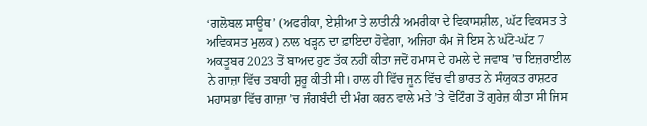‘ਗਲੋਬਲ ਸਾਊਥ’ (ਅਫਰੀਕਾ, ਏਸ਼ੀਆ ਤੇ ਲਾਤੀਨੀ ਅਮਰੀਕਾ ਦੇ ਵਿਕਾਸਸ਼ੀਲ, ਘੱਟ ਵਿਕਸਤ ਤੇ ਅਵਿਕਸਤ ਮੁਲਕ) ਨਾਲ ਖੜ੍ਹਨ ਦਾ ਫ਼ਾਇਦਾ ਹੋਵੇਗਾ, ਅਜਿਹਾ ਕੰਮ ਜੋ ਇਸ ਨੇ ਘੱਟੋ-ਘੱਟ 7 ਅਕਤੂਬਰ 2023 ਤੋਂ ਬਾਅਦ ਹੁਣ ਤੱਕ ਨਹੀਂ ਕੀਤਾ ਜਦੋਂ ਹਮਾਸ ਦੇ ਹਮਲੇ ਦੇ ਜਵਾਬ ’ਚ ਇਜ਼ਰਾਈਲ ਨੇ ਗਾਜ਼ਾ ਵਿੱਚ ਤਬਾਹੀ ਸ਼ੁਰੂ ਕੀਤੀ ਸੀ। ਹਾਲ ਹੀ ਵਿੱਚ ਜੂਨ ਵਿੱਚ ਵੀ ਭਾਰਤ ਨੇ ਸੰਯੁਕਤ ਰਾਸ਼ਟਰ ਮਹਾਸਭਾ ਵਿੱਚ ਗਾਜ਼ਾ ’ਚ ਜੰਗਬੰਦੀ ਦੀ ਮੰਗ ਕਰਨ ਵਾਲੇ ਮਤੇ ’ਤੇ ਵੋਟਿੰਗ ਤੋਂ ਗੁਰੇਜ਼ ਕੀਤਾ ਸੀ ਜਿਸ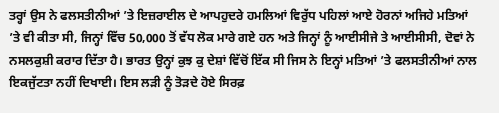ਤਰ੍ਹਾਂ ਉਸ ਨੇ ਫਲਸਤੀਨੀਆਂ ’ਤੇ ਇਜ਼ਰਾਈਲ ਦੇ ਆਪਹੁਦਰੇ ਹਮਲਿਆਂ ਵਿਰੁੱਧ ਪਹਿਲਾਂ ਆਏ ਹੋਰਨਾਂ ਅਜਿਹੇ ਮਤਿਆਂ ’ਤੇ ਵੀ ਕੀਤਾ ਸੀ, ਜਿਨ੍ਹਾਂ ਵਿੱਚ 50,000 ਤੋਂ ਵੱਧ ਲੋਕ ਮਾਰੇ ਗਏ ਹਨ ਅਤੇ ਜਿਨ੍ਹਾਂ ਨੂੰ ਆਈਸੀਜੇ ਤੇ ਆਈਸੀਸੀ, ਦੋਵਾਂ ਨੇ ਨਸਲਕੁਸ਼ੀ ਕਰਾਰ ਦਿੱਤਾ ਹੈ। ਭਾਰਤ ਉਨ੍ਹਾਂ ਕੁਝ ਕੁ ਦੇਸ਼ਾਂ ਵਿੱਚੋਂ ਇੱਕ ਸੀ ਜਿਸ ਨੇ ਇਨ੍ਹਾਂ ਮਤਿਆਂ ’ਤੇ ਫਲਸਤੀਨੀਆਂ ਨਾਲ ਇਕਜੁੱਟਤਾ ਨਹੀਂ ਦਿਖਾਈ। ਇਸ ਲੜੀ ਨੂੰ ਤੋੜਦੇ ਹੋਏ ਸਿਰਫ਼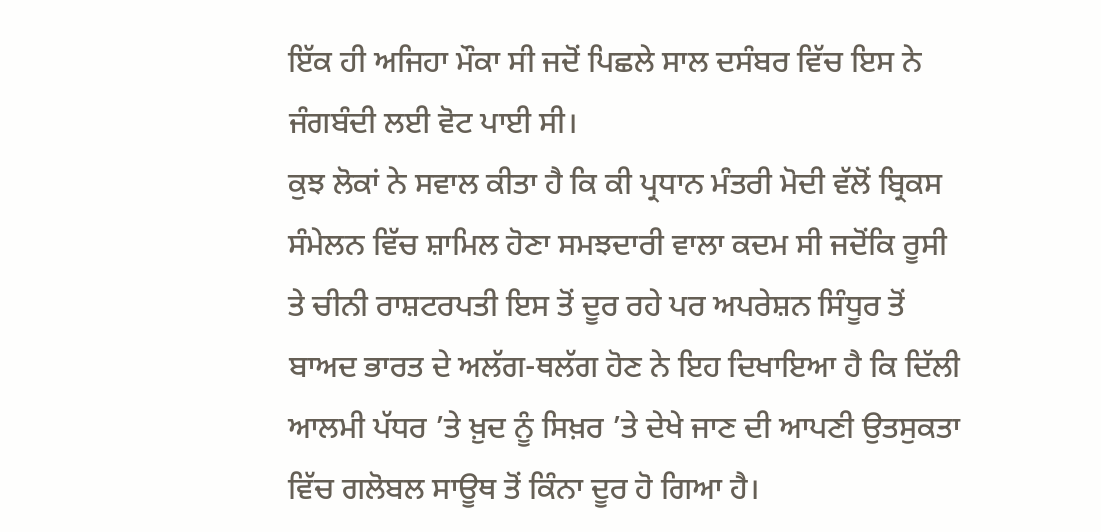ਇੱਕ ਹੀ ਅਜਿਹਾ ਮੌਕਾ ਸੀ ਜਦੋਂ ਪਿਛਲੇ ਸਾਲ ਦਸੰਬਰ ਵਿੱਚ ਇਸ ਨੇ ਜੰਗਬੰਦੀ ਲਈ ਵੋਟ ਪਾਈ ਸੀ।
ਕੁਝ ਲੋਕਾਂ ਨੇ ਸਵਾਲ ਕੀਤਾ ਹੈ ਕਿ ਕੀ ਪ੍ਰਧਾਨ ਮੰਤਰੀ ਮੋਦੀ ਵੱਲੋਂ ਬ੍ਰਿਕਸ ਸੰਮੇਲਨ ਵਿੱਚ ਸ਼ਾਮਿਲ ਹੋਣਾ ਸਮਝਦਾਰੀ ਵਾਲਾ ਕਦਮ ਸੀ ਜਦੋਂਕਿ ਰੂਸੀ ਤੇ ਚੀਨੀ ਰਾਸ਼ਟਰਪਤੀ ਇਸ ਤੋਂ ਦੂਰ ਰਹੇ ਪਰ ਅਪਰੇਸ਼ਨ ਸਿੰਧੂਰ ਤੋਂ ਬਾਅਦ ਭਾਰਤ ਦੇ ਅਲੱਗ-ਥਲੱਗ ਹੋਣ ਨੇ ਇਹ ਦਿਖਾਇਆ ਹੈ ਕਿ ਦਿੱਲੀ ਆਲਮੀ ਪੱਧਰ ’ਤੇ ਖ਼ੁਦ ਨੂੰ ਸਿਖ਼ਰ ’ਤੇ ਦੇਖੇ ਜਾਣ ਦੀ ਆਪਣੀ ਉਤਸੁਕਤਾ ਵਿੱਚ ਗਲੋਬਲ ਸਾਊਥ ਤੋਂ ਕਿੰਨਾ ਦੂਰ ਹੋ ਗਿਆ ਹੈ।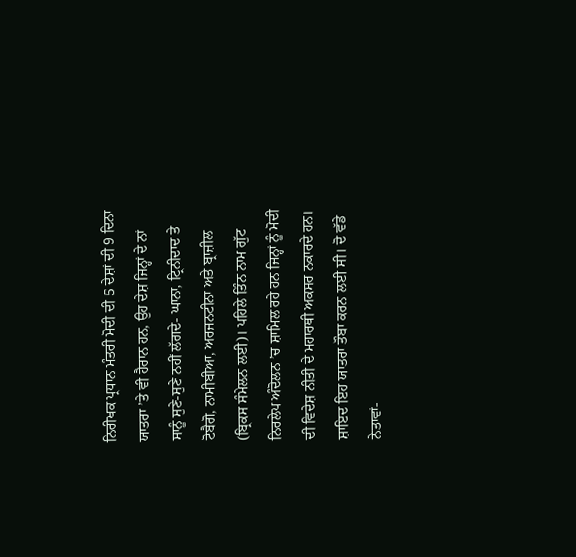ਨਿਰੀਖਕ ਪ੍ਰਧਾਨ ਮੰਤਰੀ ਮੋਦੀ ਦੀ 5 ਦੇਸ਼ਾਂ ਦੀ 9 ਦਿਨਾ ਯਾਤਰਾ ’ਤੇ ਵੀ ਹੈਰਾਨ ਹਨ, ਉਹ ਦੇਸ਼ ਜਿਨ੍ਹਾਂ ਦੇ ਨਾਂ ਸਾਨੂੰ ਸੁਣੇ-ਸੁਣੇ ਨਹੀਂ ਲੱਗਦੇ- ਘਾਨਾ, ਟ੍ਰਿਨੀਦਾਦ ਤੇ ਟੋਬੈਗੋ, ਨਾਮੀਬੀਆ, ਅਰਜਨਟੀਨਾ ਅਤੇ ਬ੍ਰਾਜ਼ੀਲ (ਬ੍ਰਿਕਸ ਸੰਮੇਲਨ ਲਈ)। ਪਹਿਲੇ ਤਿੰਨ ਨਾਮ ਗੁੱਟ ਨਿਰਲੇਪ ਅੰਦੋਲਨ ’ਚ ਸ਼ਾਮਿਲ ਰਹੇ ਹਨ ਜਿਨ੍ਹਾਂ ਨੂੰ ਮੋਦੀ ਦੀ ਵਿਦੇਸ਼ ਨੀਤੀ ਦੇ ਮਹਾਰਥੀ ਅਕਸਰ ਨਕਾਰਦੇ ਹਨ। ਸ਼ਾਇਦ ਇਹ ਯਾਤਰਾ ਤੌਬਾ ਕਰਨ ਲਈ ਸੀ। ਦੋ ਵੱਡੇ ਨੇਤਾਵਾਂ-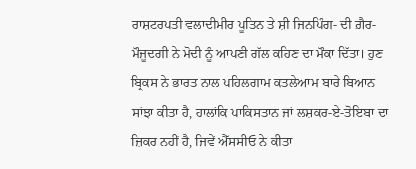ਰਾਸ਼ਟਰਪਤੀ ਵਲਾਦੀਮੀਰ ਪੂਤਿਨ ਤੇ ਸ਼ੀ ਜਿਨਪਿੰਗ- ਦੀ ਗ਼ੈਰ-ਮੌਜੂਦਗੀ ਨੇ ਮੋਦੀ ਨੂੰ ਆਪਣੀ ਗੱਲ ਕਹਿਣ ਦਾ ਮੌਕਾ ਦਿੱਤਾ। ਹੁਣ ਬ੍ਰਿਕਸ ਨੇ ਭਾਰਤ ਨਾਲ ਪਹਿਲਗਾਮ ਕਤਲੇਆਮ ਬਾਰੇ ਬਿਆਨ ਸਾਂਝਾ ਕੀਤਾ ਹੈ, ਹਾਲਾਂਕਿ ਪਾਕਿਸਤਾਨ ਜਾਂ ਲਸ਼ਕਰ-ਏ-ਤੋਇਬਾ ਦਾ ਜ਼ਿਕਰ ਨਹੀਂ ਹੈ, ਜਿਵੇਂ ਐੱਸਸੀਓ ਨੇ ਕੀਤਾ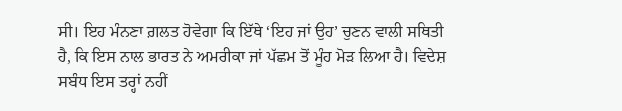ਸੀ। ਇਹ ਮੰਨਣਾ ਗ਼ਲਤ ਹੋਵੇਗਾ ਕਿ ਇੱਥੇ ‘ਇਹ ਜਾਂ ਉਹ’ ਚੁਣਨ ਵਾਲੀ ਸਥਿਤੀ ਹੈ, ਕਿ ਇਸ ਨਾਲ ਭਾਰਤ ਨੇ ਅਮਰੀਕਾ ਜਾਂ ਪੱਛਮ ਤੋਂ ਮੂੰਹ ਮੋੜ ਲਿਆ ਹੈ। ਵਿਦੇਸ਼ ਸਬੰਧ ਇਸ ਤਰ੍ਹਾਂ ਨਹੀਂ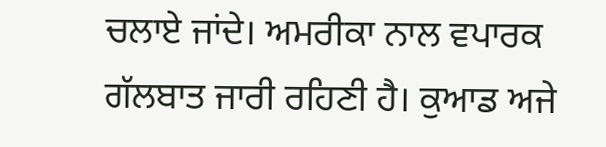ਚਲਾਏ ਜਾਂਦੇ। ਅਮਰੀਕਾ ਨਾਲ ਵਪਾਰਕ ਗੱਲਬਾਤ ਜਾਰੀ ਰਹਿਣੀ ਹੈ। ਕੁਆਡ ਅਜੇ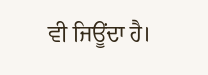ਵੀ ਜਿਊਂਦਾ ਹੈ।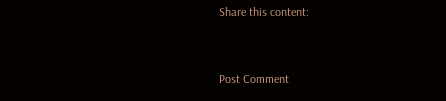Share this content:



Post Comment